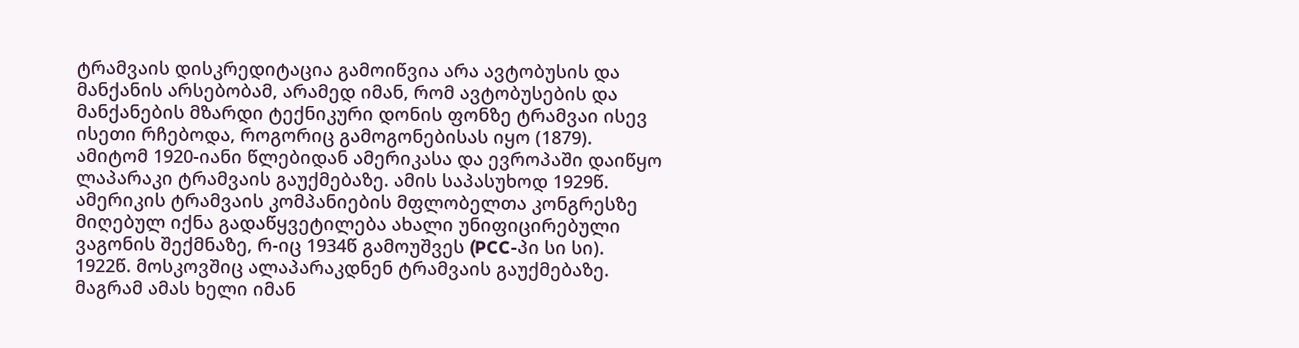ტრამვაის დისკრედიტაცია გამოიწვია არა ავტობუსის და მანქანის არსებობამ, არამედ იმან, რომ ავტობუსების და მანქანების მზარდი ტექნიკური დონის ფონზე ტრამვაი ისევ ისეთი რჩებოდა, როგორიც გამოგონებისას იყო (1879). ამიტომ 1920-იანი წლებიდან ამერიკასა და ევროპაში დაიწყო ლაპარაკი ტრამვაის გაუქმებაზე. ამის საპასუხოდ 1929წ. ამერიკის ტრამვაის კომპანიების მფლობელთა კონგრესზე მიღებულ იქნა გადაწყვეტილება ახალი უნიფიცირებული ვაგონის შექმნაზე, რ-იც 1934წ გამოუშვეს (PCC-პი სი სი).
1922წ. მოსკოვშიც ალაპარაკდნენ ტრამვაის გაუქმებაზე. მაგრამ ამას ხელი იმან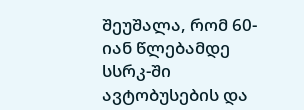შეუშალა, რომ 60-იან წლებამდე სსრკ-ში ავტობუსების და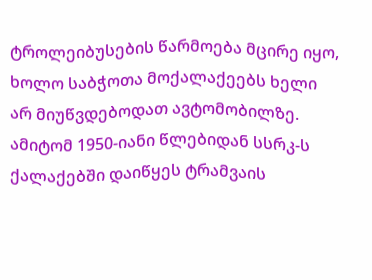ტროლეიბუსების წარმოება მცირე იყო, ხოლო საბჭოთა მოქალაქეებს ხელი არ მიუწვდებოდათ ავტომობილზე.
ამიტომ 1950-იანი წლებიდან სსრკ-ს ქალაქებში დაიწყეს ტრამვაის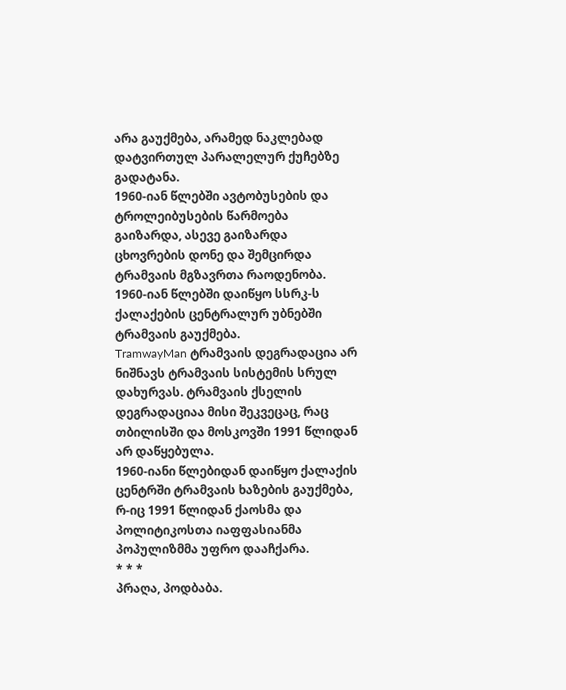არა გაუქმება, არამედ ნაკლებად დატვირთულ პარალელურ ქუჩებზე გადატანა.
1960-იან წლებში ავტობუსების და ტროლეიბუსების წარმოება გაიზარდა, ასევე გაიზარდა ცხოვრების დონე და შემცირდა ტრამვაის მგზავრთა რაოდენობა.
1960-იან წლებში დაიწყო სსრკ-ს ქალაქების ცენტრალურ უბნებში ტრამვაის გაუქმება.
TramwayMan ტრამვაის დეგრადაცია არ ნიშნავს ტრამვაის სისტემის სრულ დახურვას. ტრამვაის ქსელის დეგრადაციაა მისი შეკვეცაც, რაც თბილისში და მოსკოვში 1991 წლიდან არ დაწყებულა.
1960-იანი წლებიდან დაიწყო ქალაქის ცენტრში ტრამვაის ხაზების გაუქმება, რ-იც 1991 წლიდან ქაოსმა და პოლიტიკოსთა იაფფასიანმა პოპულიზმმა უფრო დააჩქარა.
* * *
პრაღა, პოდბაბა.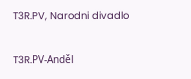T3R.PV, Narodni divadlo

T3R.PV-Anděl